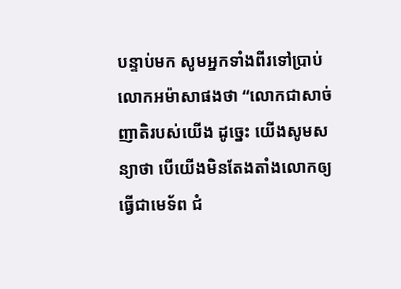បន្ទាប់មក សូមអ្នកទាំងពីរទៅប្រាប់លោកអម៉ាសាផងថា “លោកជាសាច់ញាតិរបស់យើង ដូច្នេះ យើងសូមសន្យាថា បើយើងមិនតែងតាំងលោកឲ្យធ្វើជាមេទ័ព ជំ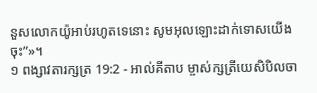នួសលោកយ៉ូអាប់រហូតទេនោះ សូមអុលឡោះដាក់ទោសយើងចុះ”»។
១ ពង្សាវតារក្សត្រ 19:2 - អាល់គីតាប ម្ចាស់ក្សត្រីយេសិបិលចា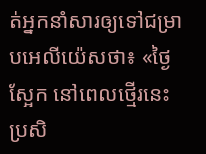ត់អ្នកនាំសារឲ្យទៅជម្រាបអេលីយ៉េសថា៖ «ថ្ងៃស្អែក នៅពេលថ្មើរនេះ ប្រសិ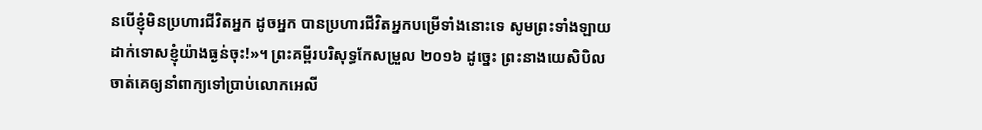នបើខ្ញុំមិនប្រហារជីវិតអ្នក ដូចអ្នក បានប្រហារជីវិតអ្នកបម្រើទាំងនោះទេ សូមព្រះទាំងឡាយដាក់ទោសខ្ញុំយ៉ាងធ្ងន់ចុះ!»។ ព្រះគម្ពីរបរិសុទ្ធកែសម្រួល ២០១៦ ដូច្នេះ ព្រះនាងយេសិបិលចាត់គេឲ្យនាំពាក្យទៅប្រាប់លោកអេលី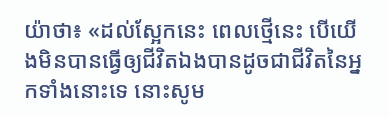យ៉ាថា៖ «ដល់ស្អែកនេះ ពេលថ្មើនេះ បើយើងមិនបានធ្វើឲ្យជីវិតឯងបានដូចជាជីវិតនៃអ្នកទាំងនោះទេ នោះសូម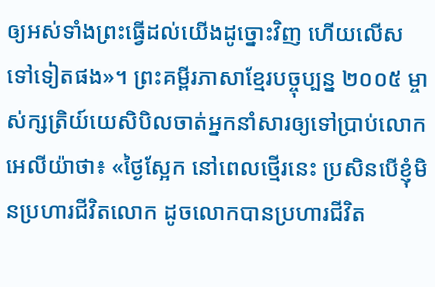ឲ្យអស់ទាំងព្រះធ្វើដល់យើងដូច្នោះវិញ ហើយលើសទៅទៀតផង»។ ព្រះគម្ពីរភាសាខ្មែរបច្ចុប្បន្ន ២០០៥ ម្ចាស់ក្សត្រិយ៍យេសិបិលចាត់អ្នកនាំសារឲ្យទៅប្រាប់លោកអេលីយ៉ាថា៖ «ថ្ងៃស្អែក នៅពេលថ្មើរនេះ ប្រសិនបើខ្ញុំមិនប្រហារជីវិតលោក ដូចលោកបានប្រហារជីវិត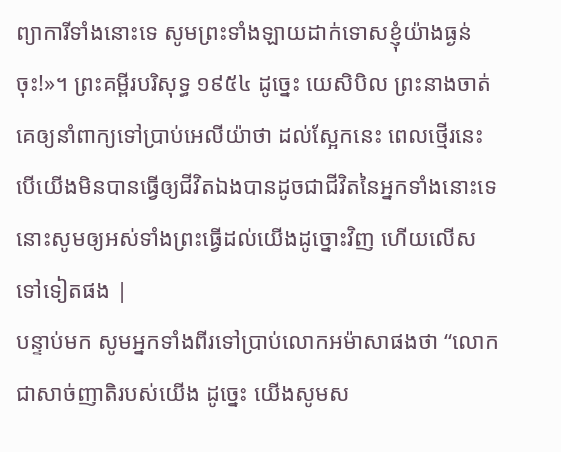ព្យាការីទាំងនោះទេ សូមព្រះទាំងឡាយដាក់ទោសខ្ញុំយ៉ាងធ្ងន់ចុះ!»។ ព្រះគម្ពីរបរិសុទ្ធ ១៩៥៤ ដូច្នេះ យេសិបិល ព្រះនាងចាត់គេឲ្យនាំពាក្យទៅប្រាប់អេលីយ៉ាថា ដល់ស្អែកនេះ ពេលថ្មើរនេះ បើយើងមិនបានធ្វើឲ្យជីវិតឯងបានដូចជាជីវិតនៃអ្នកទាំងនោះទេ នោះសូមឲ្យអស់ទាំងព្រះធ្វើដល់យើងដូច្នោះវិញ ហើយលើសទៅទៀតផង |
បន្ទាប់មក សូមអ្នកទាំងពីរទៅប្រាប់លោកអម៉ាសាផងថា “លោកជាសាច់ញាតិរបស់យើង ដូច្នេះ យើងសូមស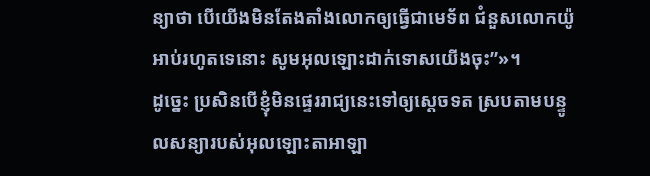ន្យាថា បើយើងមិនតែងតាំងលោកឲ្យធ្វើជាមេទ័ព ជំនួសលោកយ៉ូអាប់រហូតទេនោះ សូមអុលឡោះដាក់ទោសយើងចុះ”»។
ដូច្នេះ ប្រសិនបើខ្ញុំមិនផ្ទេររាជ្យនេះទៅឲ្យស្តេចទត ស្របតាមបន្ទូលសន្យារបស់អុលឡោះតាអាឡា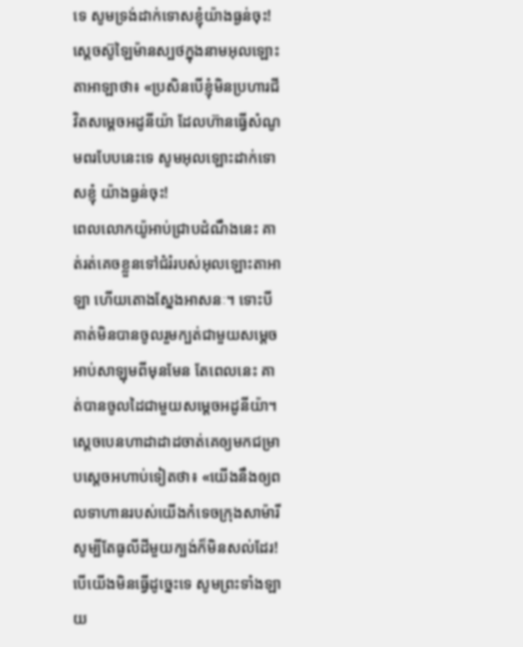ទេ សូមទ្រង់ដាក់ទោសខ្ញុំយ៉ាងធ្ងន់ចុះ!
ស្តេចស៊ូឡៃម៉ានស្បថក្នុងនាមអុលឡោះតាអាឡាថា៖ «ប្រសិនបើខ្ញុំមិនប្រហារជីវិតសម្តេចអដូនីយ៉ា ដែលហ៊ានធ្វើសំណូមពរបែបនេះទេ សូមអុលឡោះដាក់ទោសខ្ញុំ យ៉ាងធ្ងន់ចុះ!
ពេលលោកយ៉ូអាប់ជ្រាបដំណឹងនេះ គាត់រត់គេចខ្លួនទៅជំរំរបស់អុលឡោះតាអាឡា ហើយតោងស្នែងអាសនៈ។ ទោះបីគាត់មិនបានចូលរួមក្បត់ជាមួយសម្តេចអាប់សាឡុមពីមុនមែន តែពេលនេះ គាត់បានចូលដៃជាមួយសម្តេចអដូនីយ៉ា។
ស្តេចបេនហាដាដាដចាត់គេឲ្យមកជម្រាបស្តេចអហាប់ទៀតថា៖ «យើងនឹងឲ្យពលទាហានរបស់យើងកំទេចក្រុងសាម៉ារី សូម្បីតែធូលីដីមួយក្បង់ក៏មិនសល់ដែរ! បើយើងមិនធ្វើដូច្នេះទេ សូមព្រះទាំងឡាយ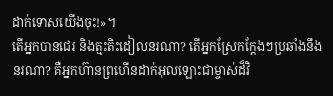ដាក់ទោសយើងចុះ!»។
តើអ្នកបានជេរ និងត្មះតិះដៀលនរណា? តើអ្នកស្រែកក្តែងៗប្រឆាំងនឹងនរណា? គឺអ្នកហ៊ានព្រហើនដាក់អុលឡោះជាម្ចាស់ដ៏វិ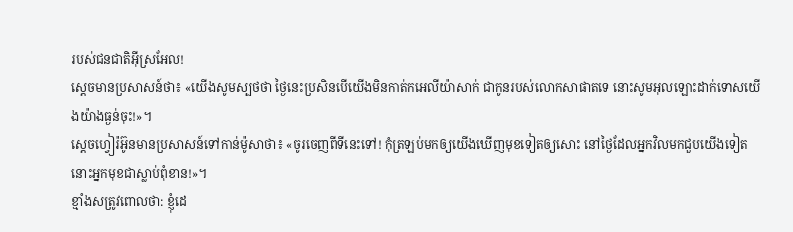របស់ជនជាតិអ៊ីស្រអែល!
ស្តេចមានប្រសាសន៍ថា៖ «យើងសូមស្បថថា ថ្ងៃនេះប្រសិនបើយើងមិនកាត់កអេលីយ៉ាសាក់ ជាកូនរបស់លោកសាផាតទេ នោះសូមអុលឡោះដាក់ទោសយើងយ៉ាងធ្ងន់ចុះ!»។
ស្តេចហ្វៀរ៉អ៊ូនមានប្រសាសន៍ទៅកាន់ម៉ូសាថា៖ «ចូរចេញពីទីនេះទៅ! កុំត្រឡប់មកឲ្យយើងឃើញមុខទៀតឲ្យសោះ នៅថ្ងៃដែលអ្នកវិលមកជួបយើងទៀត នោះអ្នកមុខជាស្លាប់ពុំខាន!»។
ខ្មាំងសត្រូវពោលថា: ខ្ញុំដេ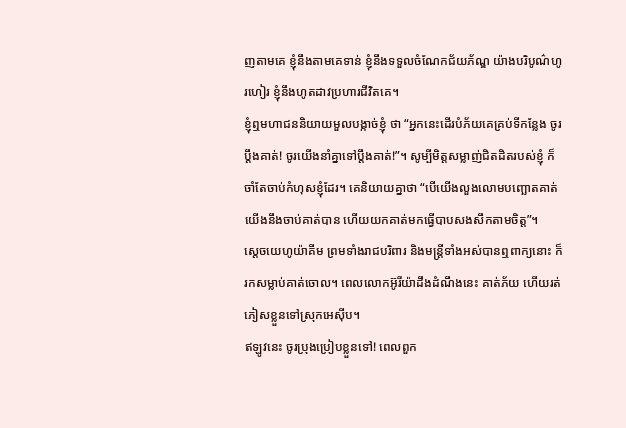ញតាមគេ ខ្ញុំនឹងតាមគេទាន់ ខ្ញុំនឹងទទួលចំណែកជ័យភ័ណ្ឌ យ៉ាងបរិបូណ៌ហូរហៀរ ខ្ញុំនឹងហូតដាវប្រហារជីវិតគេ។
ខ្ញុំឮមហាជននិយាយមួលបង្កាច់ខ្ញុំ ថា “អ្នកនេះដើរបំភ័យគេគ្រប់ទីកន្លែង ចូរប្ដឹងគាត់! ចូរយើងនាំគ្នាទៅប្ដឹងគាត់!”។ សូម្បីមិត្តសម្លាញ់ជិតដិតរបស់ខ្ញុំ ក៏ចាំតែចាប់កំហុសខ្ញុំដែរ។ គេនិយាយគ្នាថា “បើយើងលួងលោមបញ្ឆោតគាត់ យើងនឹងចាប់គាត់បាន ហើយយកគាត់មកធ្វើបាបសងសឹកតាមចិត្ត”។
ស្តេចយេហូយ៉ាគីម ព្រមទាំងរាជបរិពារ និងមន្ត្រីទាំងអស់បានឮពាក្យនោះ ក៏រកសម្លាប់គាត់ចោល។ ពេលលោកអ៊ូរីយ៉ាដឹងដំណឹងនេះ គាត់ភ័យ ហើយរត់ភៀសខ្លួនទៅស្រុកអេស៊ីប។
ឥឡូវនេះ ចូរប្រុងប្រៀបខ្លួនទៅ! ពេលពួក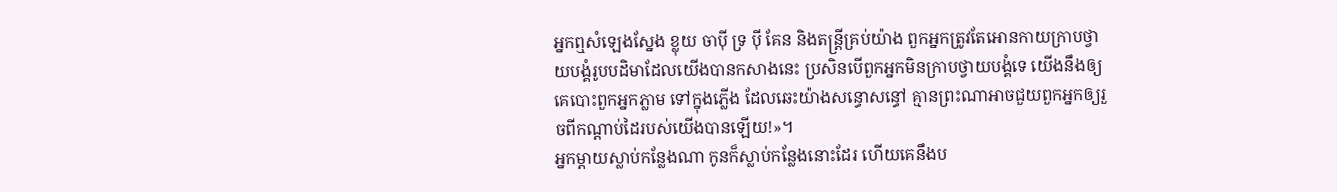អ្នកឮសំឡេងស្នែង ខ្លុយ ចាប៉ី ទ្រ ប៉ី គែន និងតន្ត្រីគ្រប់យ៉ាង ពួកអ្នកត្រូវតែអោនកាយក្រាបថ្វាយបង្គំរូបបដិមាដែលយើងបានកសាងនេះ ប្រសិនបើពួកអ្នកមិនក្រាបថ្វាយបង្គំទេ យើងនឹងឲ្យគេបោះពួកអ្នកភ្លាម ទៅក្នុងភ្លើង ដែលឆេះយ៉ាងសន្ធោសន្ធៅ គ្មានព្រះណាអាចជួយពួកអ្នកឲ្យរួចពីកណ្ដាប់ដៃរបស់យើងបានឡើយ!»។
អ្នកម្តាយស្លាប់កន្លែងណា កូនក៏ស្លាប់កន្លែងនោះដែរ ហើយគេនឹងប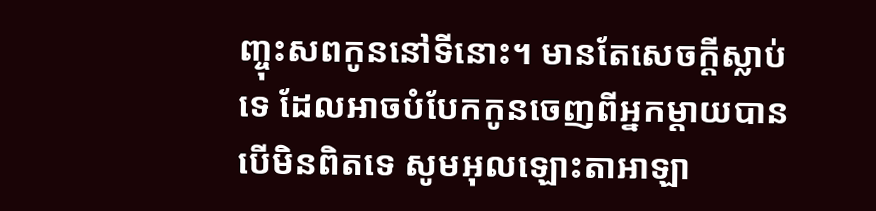ញ្ចុះសពកូននៅទីនោះ។ មានតែសេចក្តីស្លាប់ទេ ដែលអាចបំបែកកូនចេញពីអ្នកម្តាយបាន បើមិនពិតទេ សូមអុលឡោះតាអាឡា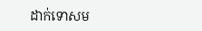ដាក់ទោសម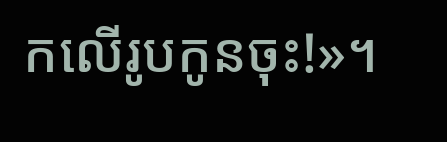កលើរូបកូនចុះ!»។